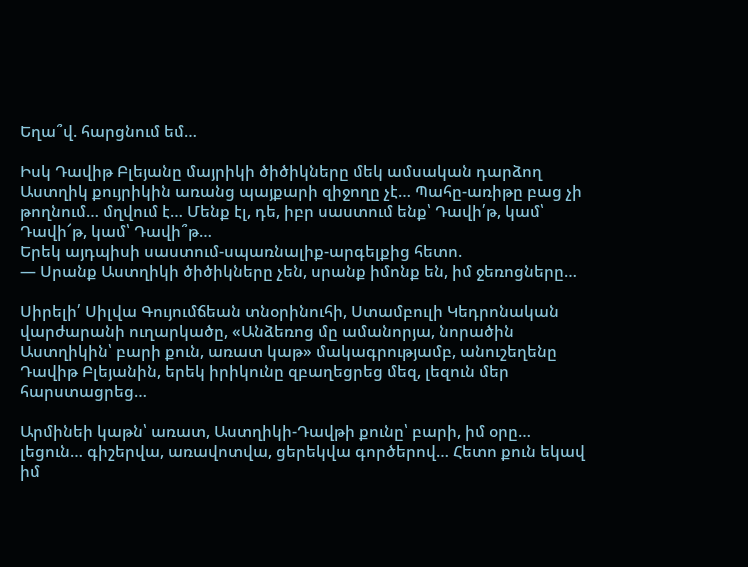Եղա՞վ. հարցնում եմ…

Իսկ Դավիթ Բլեյանը մայրիկի ծիծիկները մեկ ամսական դարձող Աստղիկ քույրիկին առանց պայքարի զիջողը չէ… Պահը-առիթը բաց չի թողնում… մղվում է… Մենք էլ, դե, իբր սաստում ենք՝ Դավի՛թ, կամ՝ Դավի՜թ, կամ՝ Դավի՞թ…
Երեկ այդպիսի սաստում-սպառնալիք-արգելքից հետո.
— Սրանք Աստղիկի ծիծիկները չեն, սրանք իմոնք են, իմ ջեռոցները…

Սիրելի՛ Սիլվա Գույումճեան տնօրինուհի, Ստամբուլի Կեդրոնական վարժարանի ուղարկածը, «Անձեռոց մը ամանորյա, նորածին Աստղիկին՝ բարի քուն, առատ կաթ» մակագրությամբ, անուշեղենը Դավիթ Բլեյանին, երեկ իրիկունը զբաղեցրեց մեզ, լեզուն մեր հարստացրեց…

Արմինեի կաթն՝ առատ, Աստղիկի-Դավթի քունը՝ բարի, իմ օրը… լեցուն… գիշերվա, առավոտվա, ցերեկվա գործերով… Հետո քուն եկավ իմ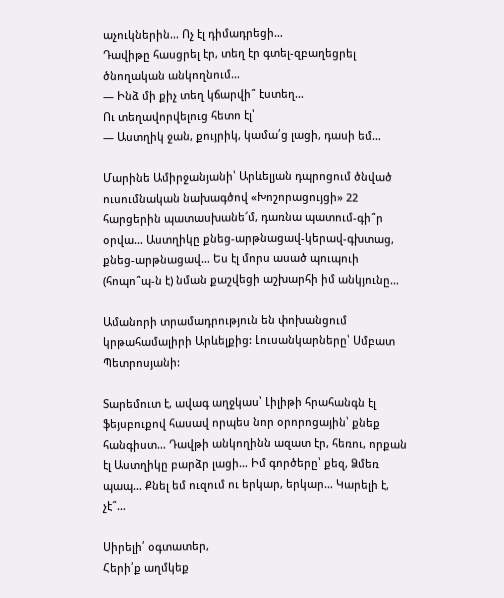աչուկներին… Ոչ էլ դիմադրեցի…
Դավիթը հասցրել էր, տեղ էր գտել-զբաղեցրել ծնողական անկողնում…
— Ինձ մի քիչ տեղ կճարվի՞ էստեղ…
Ու տեղավորվելուց հետո էլ՝
— Աստղիկ ջան, քույրիկ, կամա՛ց լացի, դասի եմ…

Մարինե Ամիրջանյանի՝ Արևելյան դպրոցում ծնված ուսումնական նախագծով «Խոշորացույցի» 22 հարցերին պատասխանե՜մ, դառնա պատում-գի՞ր օրվա… Աստղիկը քնեց-արթնացավ-կերավ-գխտաց, քնեց-արթնացավ… Ես էլ մորս ասած պուպուի (հոպո՞պ-ն է) նման քաշվեցի աշխարհի իմ անկյունը…

Ամանորի տրամադրություն են փոխանցում կրթահամալիրի Արևելքից: Լուսանկարները՝ Սմբատ Պետրոսյանի:

Տարեմուտ է, ավագ աղջկաս՝ Լիլիթի հրահանգն էլ ֆեյսբուքով հասավ որպես նոր օրորոցային՝ քնեք հանգիստ… Դավթի անկողինն ազատ էր, հեռու, որքան էլ Աստղիկը բարձր լացի… Իմ գործերը՝ քեզ, Ձմեռ պապ… Քնել եմ ուզում ու երկար, երկար… Կարելի է, չէ՞…

Սիրելի՛ օգտատեր,
Հերի՛ք աղմկեք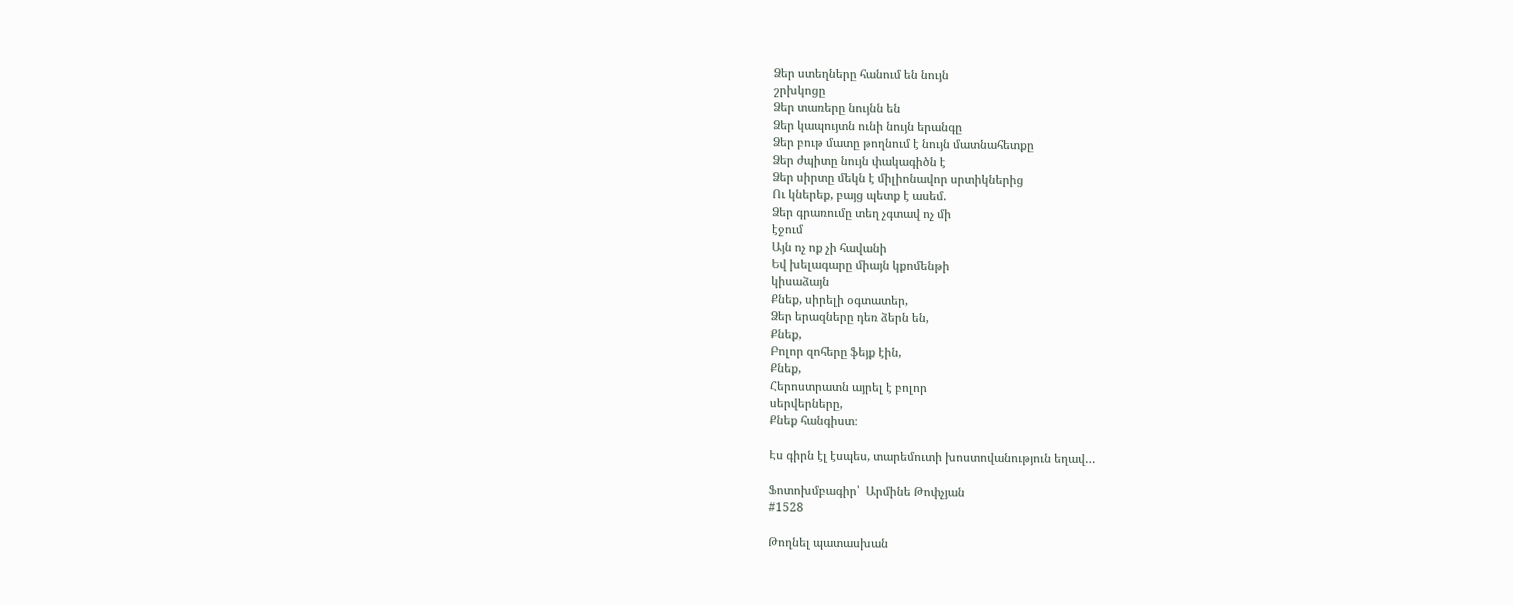Ձեր ստեղները հանում են նույն
շրխկոցը
Ձեր տառերը նույնն են
Ձեր կապույտն ունի նույն երանգը
Ձեր բութ մատը թողնում է նույն մատնահետքը
Ձեր ժպիտը նույն փակագիծն է
Ձեր սիրտը մեկն է միլիոնավոր սրտիկներից
Ու կներեք, բայց պետք է ասեմ.
Ձեր գրառումը տեղ չգտավ ոչ մի
էջում
Այն ոչ ոք չի հավանի
Եվ խելագարը միայն կքոմենթի
կիսաձայն
Քնեք, սիրելի օգտատեր,
Ձեր երազները դեռ ձերն են,
Քնեք,
Բոլոր զոհերը ֆեյք էին,
Քնեք,
Հերոստրատն այրել է բոլոր
սերվերները,
Քնեք հանգիստ։

Էս գիրն էլ էսպես, տարեմուտի խոստովանություն եղավ…

Ֆոտոխմբագիր՝  Արմինե Թոփչյան
#1528

Թողնել պատասխան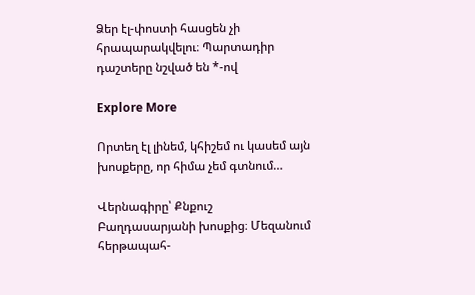Ձեր էլ-փոստի հասցեն չի հրապարակվելու։ Պարտադիր դաշտերը նշված են *-ով

Explore More

Որտեղ էլ լինեմ, կհիշեմ ու կասեմ այն խոսքերը, որ հիմա չեմ գտնում…

Վերնագիրը՝ Քնքուշ Բաղդասարյանի խոսքից։ Մեզանում հերթապահ-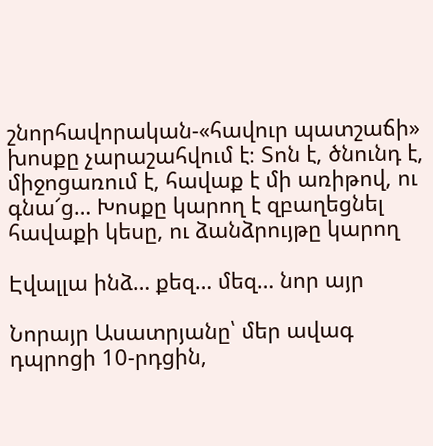շնորհավորական-«հավուր պատշաճի» խոսքը չարաշահվում է։ Տոն է, ծնունդ է, միջոցառում է, հավաք է մի առիթով, ու գնա՜ց… Խոսքը կարող է զբաղեցնել հավաքի կեսը, ու ձանձրույթը կարող

Էվալլա ինձ… քեզ… մեզ… նոր այր

Նորայր Ասատրյանը՝ մեր ավագ դպրոցի 10-րդցին,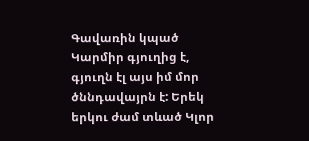Գավառին կպած Կարմիր գյուղից է, գյուղն էլ այս իմ մոր ծննդավայրն է: Երեկ երկու ժամ տևած Կլոր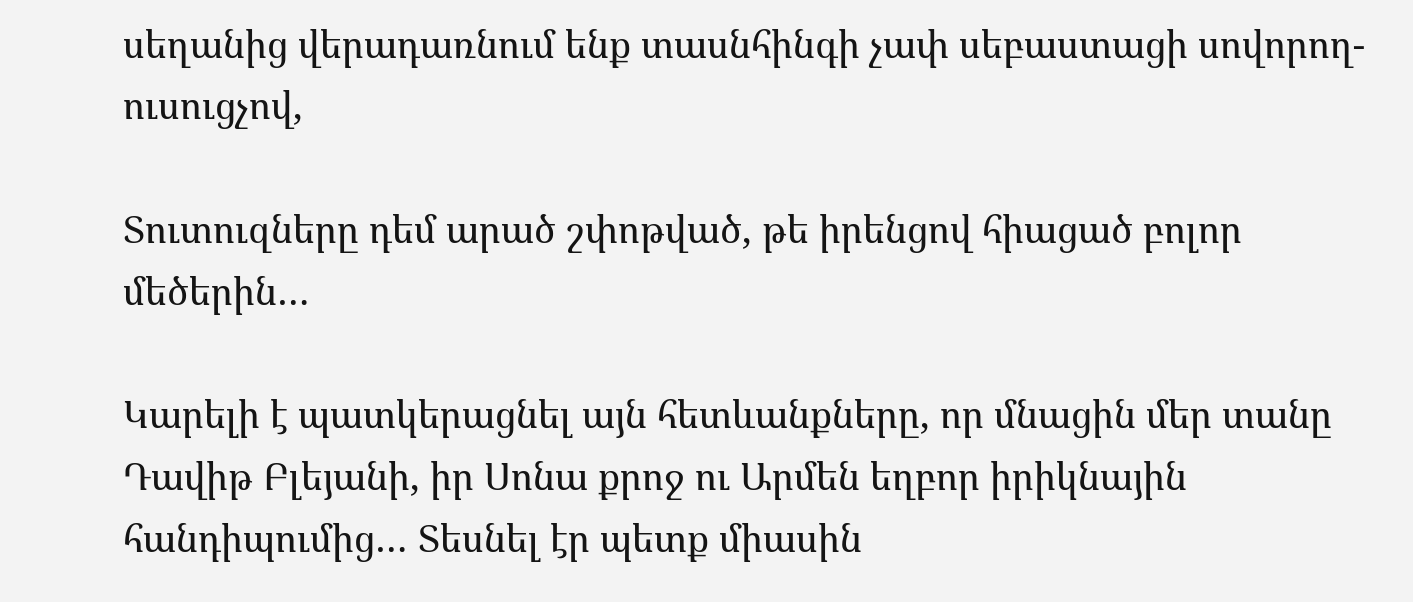սեղանից վերադառնում ենք տասնհինգի չափ սեբաստացի սովորող-ուսուցչով,

Տուտուզները դեմ արած շփոթված, թե իրենցով հիացած բոլոր մեծերին…

Կարելի է պատկերացնել այն հետևանքները, որ մնացին մեր տանը Դավիթ Բլեյանի, իր Սոնա քրոջ ու Արմեն եղբոր իրիկնային հանդիպումից… Տեսնել էր պետք միասին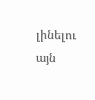լինելու այն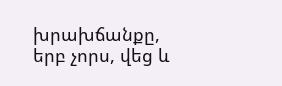խրախճանքը, երբ չորս, վեց և